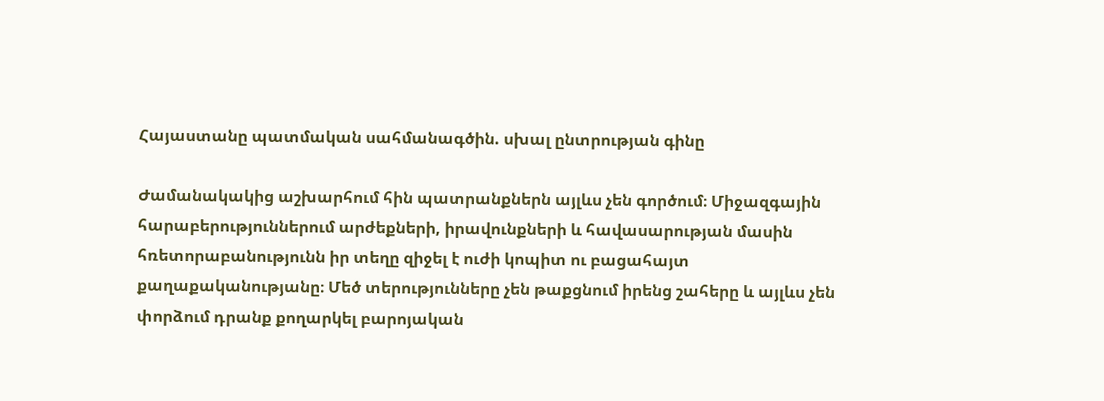Հայաստանը պատմական սահմանագծին. սխալ ընտրության գինը

Ժամանակակից աշխարհում հին պատրանքներն այլևս չեն գործում։ Միջազգային հարաբերություններում արժեքների, իրավունքների և հավասարության մասին հռետորաբանությունն իր տեղը զիջել է ուժի կոպիտ ու բացահայտ քաղաքականությանը։ Մեծ տերությունները չեն թաքցնում իրենց շահերը և այլևս չեն փորձում դրանք քողարկել բարոյական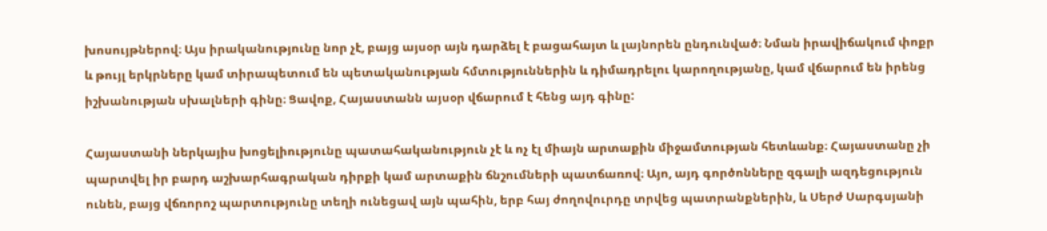խոսույթներով։ Այս իրականությունը նոր չէ, բայց այսօր այն դարձել է բացահայտ և լայնորեն ընդունված։ Նման իրավիճակում փոքր և թույլ երկրները կամ տիրապետում են պետականության հմտություններին և դիմադրելու կարողությանը, կամ վճարում են իրենց իշխանության սխալների գինը։ Ցավոք, Հայաստանն այսօր վճարում է հենց այդ գինը:

Հայաստանի ներկայիս խոցելիությունը պատահականություն չէ և ոչ էլ միայն արտաքին միջամտության հետևանք։ Հայաստանը չի պարտվել իր բարդ աշխարհագրական դիրքի կամ արտաքին ճնշումների պատճառով։ Այո, այդ գործոնները զգալի ազդեցություն ունեն, բայց վճռորոշ պարտությունը տեղի ունեցավ այն պահին, երբ հայ ժողովուրդը տրվեց պատրանքներին, և Սերժ Սարգսյանի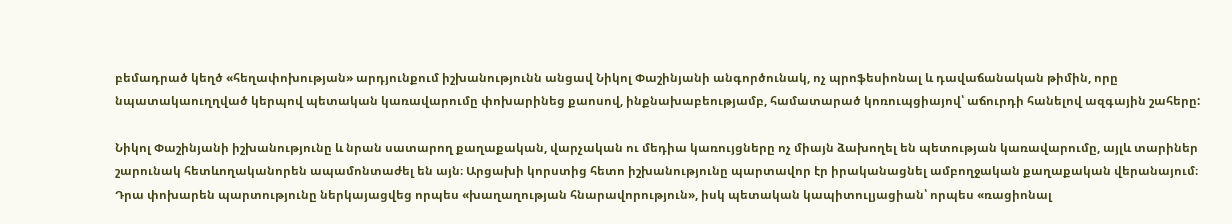բեմադրած կեղծ «հեղափոխության» արդյունքում իշխանությունն անցավ Նիկոլ Փաշինյանի անգործունակ, ոչ պրոֆեսիոնալ և դավաճանական թիմին, որը նպատակաուղղված կերպով պետական կառավարումը փոխարինեց քաոսով, ինքնախաբեությամբ, համատարած կոռուպցիայով՝ աճուրդի հանելով ազգային շահերը:

Նիկոլ Փաշինյանի իշխանությունը և նրան սատարող քաղաքական, վարչական ու մեդիա կառույցները ոչ միայն ձախողել են պետության կառավարումը, այլև տարիներ շարունակ հետևողականորեն ապամոնտաժել են այն։ Արցախի կորստից հետո իշխանությունը պարտավոր էր իրականացնել ամբողջական քաղաքական վերանայում։ Դրա փոխարեն պարտությունը ներկայացվեց որպես «խաղաղության հնարավորություն», իսկ պետական կապիտուլյացիան՝ որպես «ռացիոնալ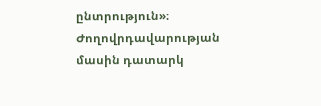ընտրություն»։ Ժողովրդավարության մասին դատարկ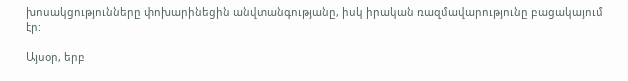խոսակցությունները փոխարինեցին անվտանգությանը, իսկ իրական ռազմավարությունը բացակայում էր:

Այսօր, երբ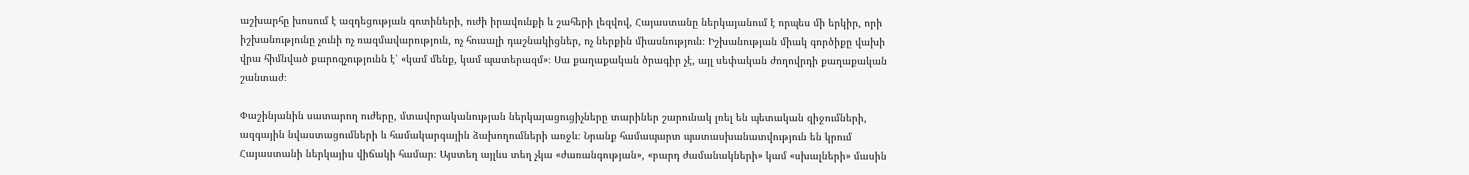աշխարհը խոսում է ազդեցության գոտիների, ուժի իրավունքի և շահերի լեզվով, Հայաստանը ներկայանում է որպես մի երկիր, որի իշխանությունը չունի ոչ ռազմավարություն, ոչ հուսալի դաշնակիցներ, ոչ ներքին միասնություն։ Իշխանության միակ գործիքը վախի վրա հիմնված քարոզչությունն է՝ «կամ մենք, կամ պատերազմ»։ Սա քաղաքական ծրագիր չէ, այլ սեփական ժողովրդի քաղաքական շանտաժ։

Փաշինյանին սատարող ուժերը, մտավորականության ներկայացուցիչները տարիներ շարունակ լռել են պետական զիջումների, ազգային նվաստացումների և համակարգային ձախողումների առջև։ Նրանք համապարտ պատասխանատվություն են կրում Հայաստանի ներկայիս վիճակի համար։ Այստեղ այլևս տեղ չկա «ժառանգության», «բարդ ժամանակների» կամ «սխալների» մասին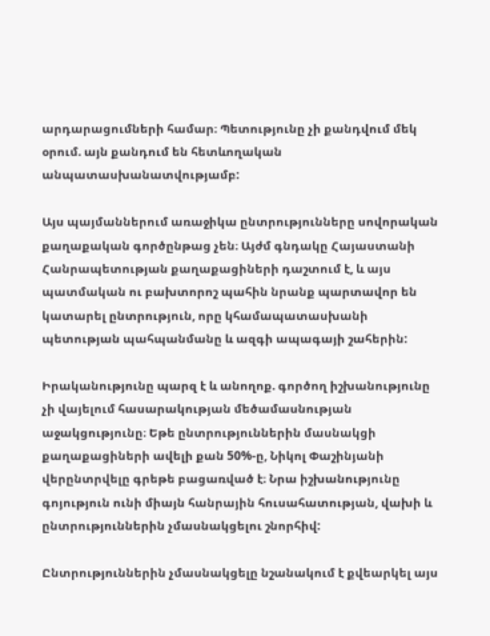արդարացումների համար։ Պետությունը չի քանդվում մեկ օրում. այն քանդում են հետևողական անպատասխանատվությամբ:

Այս պայմաններում առաջիկա ընտրությունները սովորական քաղաքական գործընթաց չեն։ Այժմ գնդակը Հայաստանի Հանրապետության քաղաքացիների դաշտում է, և այս պատմական ու բախտորոշ պահին նրանք պարտավոր են կատարել ընտրություն, որը կհամապատասխանի պետության պահպանմանը և ազգի ապագայի շահերին:

Իրականությունը պարզ է և անողոք. գործող իշխանությունը չի վայելում հասարակության մեծամասնության աջակցությունը։ Եթե ընտրություններին մասնակցի քաղաքացիների ավելի քան 50%-ը, Նիկոլ Փաշինյանի վերընտրվելը գրեթե բացառված է։ Նրա իշխանությունը գոյություն ունի միայն հանրային հուսահատության, վախի և ընտրություններին չմասնակցելու շնորհիվ:

Ընտրություններին չմասնակցելը նշանակում է քվեարկել այս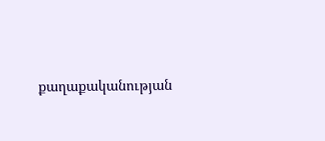քաղաքականության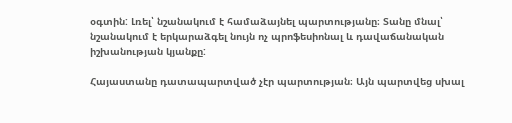օգտին: Լռել՝ նշանակում է համաձայնել պարտությանը։ Տանը մնալ՝ նշանակում է երկարաձգել նույն ոչ պրոֆեսիոնալ և դավաճանական իշխանության կյանքը:

Հայաստանը դատապարտված չէր պարտության։ Այն պարտվեց սխալ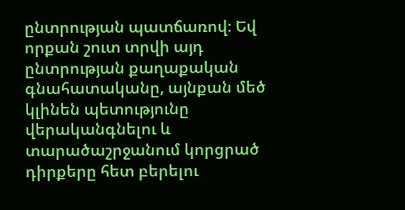ընտրության պատճառով։ Եվ որքան շուտ տրվի այդ ընտրության քաղաքական գնահատականը, այնքան մեծ կլինեն պետությունը վերականգնելու և տարածաշրջանում կորցրած դիրքերը հետ բերելու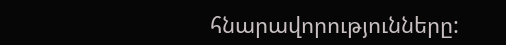հնարավորությունները: